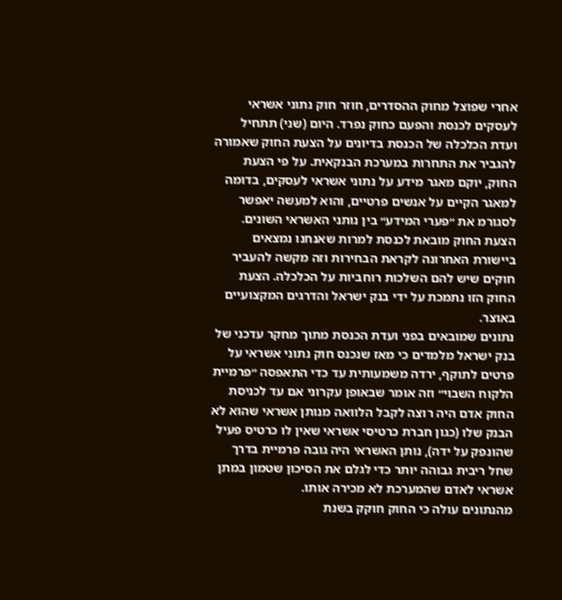אחרי שפוצל מחוק ההסדרים, חוזר חוק נתוני אשראי לעסקים לכנסת והפעם כחוק נפרד. היום (שני) תתחיל ועדת הכלכלה של הכנסת בדיונים על הצעת החוק שאמורה להגביר את התחרות במערכת הבנקאית. על פי הצעת החוק, יוקם מאגר מידע על נתוני אשראי לעסקים, בדומה למאגר הקיים על אנשים פרטיים, והוא למעשה יאפשר לסגורמ את ״פערי המידע״ בין נותני האשראי השונים.
הצעת החוק מובאת לכנסת למרות שאנחנו נמצאים ביישורת האחרונה לקראת הבחירות וזה מקשה להעביר חוקים שיש להם השלכות רוחביות על הכלכלה. הצעת החוק הזו נתמכת על ידי בנק ישראל והדרגים המקצועיים באוצר.
נתונים שמובאים בפני ועדת הכנסת מתוך מחקר עדכני של בנק ישראל מלמדים כי מאז שנכנס חוק נתוני אשראי על פרטים לתוקף, ירדה משמעותית עד כדי התאפסה ״פרמיית הלקוח השבוי״ וזה אומר שבאופן עקרוני אם עד לכניסת החוק אדם היה רוצה לקבל הלוואה מנותן אשראי שהוא לא הבנק שלו (כגון חברת כרטיסי אשראי שאין לו כרטיס פעיל שהונפק על ידה), נותן האשראי היה גובה פרמיית בדרך שחל ריבית גבוהה יותר כדי לגלם את הסיכון שטמון במתן אשראי לאדם שהמערכת לא מכירה אותו.
מהנתונים עולה כי החוק חוקק בשנת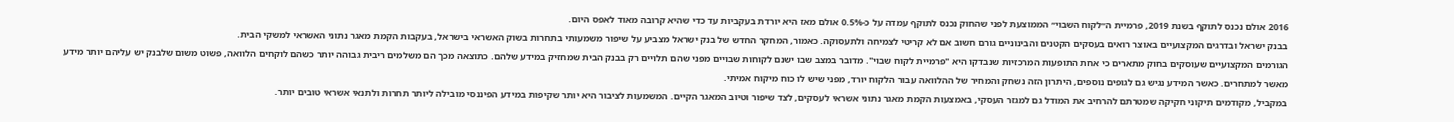2016 אולם נכנס לתוקף בשנת 2019, פרמיית ה״לקוח השבוי״ הממוצעת לפני שהחוק נכנס לתוקף עמדה על כ-0.5% אולם מאז היא יורדת בעקביות עד כדי שהיא קרובה מאוד לאפס היום.
בבנק ישראל ובדרגים המקצועיים באוצר רואים בעסקים הקטנים והבינוניים גורם חשוב אם לא קריטי לצמיחה ולתעסוקה. כאמור, המחקר החדש של בנק ישראל מצביע על שיפור משמעותי בתחרות בשוק האשראי בישראל, בעקבות הקמת מאגר נתוני האשראי למשקי הבית.
הגורמים המקצועיים שעוסקים בחוק מתארים כי אחת התופעות המרכזיות שנבדקו היא "פרמיית לקוח שבוי". מדובר במצב שבו ישנם לקוחות שבויים מפני שהם תלויים רק בבנק הבית שמחזיק במידע שלהם. כתוצאה מכך הם משלמים ריבית גבוהה יותר כשהם לוקחים הלוואה, פשוט משום שלבנק יש עליהם יותר מידע מאשר למתחרים. כאשר המידע נגיש גם לגופים נוספים, היתרון הזה נשחק והמחיר של ההלוואה עבור הלקוח יורד, מפני שיש לו כוח מיקוח אמיתי.
במקביל, מקודמים תיקוני חקיקה שמטרתם להרחיב את המודל גם למגזר העסקי, באמצעות הקמת מאגר נתוני אשראי לעסקים, לצד שיפור וטיוב המאגר הקיים. המשמעות לציבור היא יותר שקיפות במידע הפיננסי מובילה ליותר תחרות ולתנאי אשראי טובים יותר.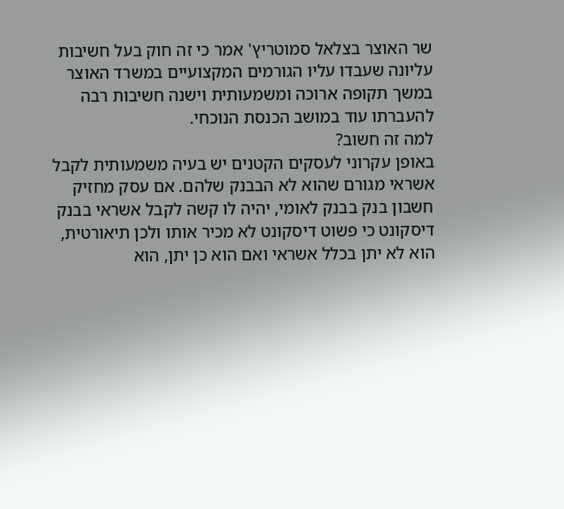שר האוצר בצלאל סמוטריץ' אמר כי זה חוק בעל חשיבות עליונה שעבדו עליו הגורמים המקצועיים במשרד האוצר במשך תקופה ארוכה ומשמעותית וישנה חשיבות רבה להעברתו עוד במושב הכנסת הנוכחי.
למה זה חשוב?
באופן עקרוני לעסקים הקטנים יש בעיה משמעותית לקבל אשראי מגורם שהוא לא הבבנק שלהם. אם עסק מחזיק חשבון בנק בבנק לאומי, יהיה לו קשה לקבל אשראי בבנק דיסקונט כי פשוט דיסקונט לא מכיר אותו ולכן תיאורטית, הוא לא יתן בכלל אשראי ואם הוא כן יתן, הוא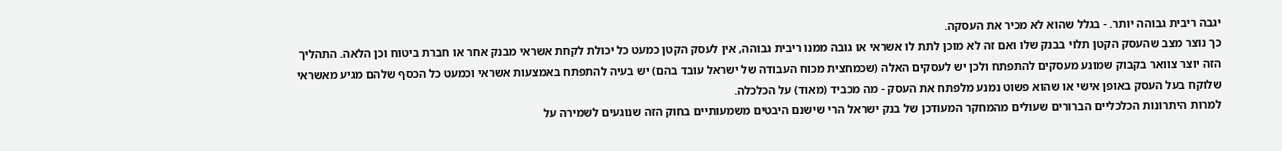יגבה ריבית גבוהה יותר. - בגלל שהוא לא מכיר את העסקה.
כך נוצר מצב שהעסק הקטן תלוי בבנק שלו ואם זה לא מוכן לתת לו אשראי או גובה ממנו ריבית גבוהה, אין לעסק הקטן כמעט כל יכולת לקחת אשראי מבנק אחר או חברת ביטוח וכן הלאה. התהליך הזה יוצר צוואר בקבוק שמונע מעסקים להתפתח ולכן יש לעסקים האלה (שכמחצית מכוח העבודה של ישראל עובד בהם) יש בעיה להתפתח באמצעות אשראי וכמעט כל הכסף שלהם מגיע מאשראי שלוקח בעל העסק באופן אישי או שהוא פשוט נמנע מלפתח את העסק - מה מכביד (מאוד) על הכלכלה.
למרות היתרונות הכלכליים הברורים שעולים מהמחקר המעודכן של בנק ישראל הרי שישנם היבטים משמעותיים בחוק הזה שנוגעים לשמירה על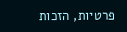פרטיות, הזכות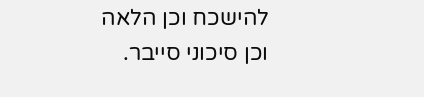להישכח וכן הלאה וכן סיכוני סייבר.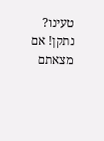טעינו? נתקן! אם מצאתם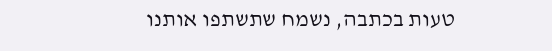טעות בכתבה, נשמח שתשתפו אותנו